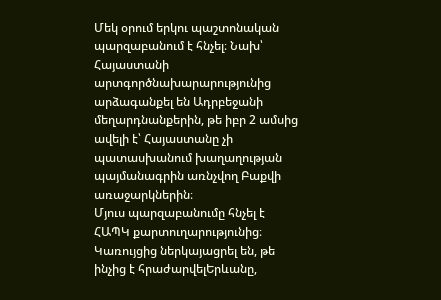Մեկ օրում երկու պաշտոնական պարզաբանում է հնչել։ Նախ՝ Հայաստանի արտգործնախարարությունից արձագանքել են Ադրբեջանի մեղարդնանքերին, թե իբր 2 ամսից ավելի է՝ Հայաստանը չի պատասխանում խաղաղության պայմանագրին առնչվող Բաքվի առաջարկներին։
Մյուս պարզաբանումը հնչել է ՀԱՊԿ քարտուղարությունից։ Կառույցից ներկայացրել են, թե ինչից է հրաժարվելԵրևանը,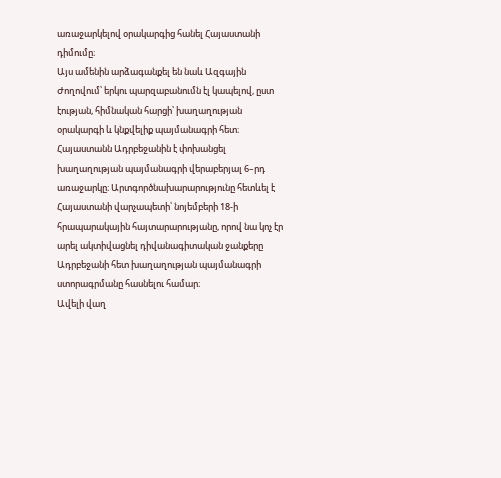առաջարկելով օրակարգից հանել Հայաստանի դիմումը։
Այս ամենին արձագանքել են նաև Ազգային Ժողովում՝ երկու պարզաբանումն էլ կապելով, ըստ էության, հիմնական հարցի՝ խաղաղության օրակարգի և կնքվելիք պայմանագրի հետ։
Հայաստանն Ադրբեջանին է փոխանցել խաղաղության պայմանագրի վերաբերյալ 6–րդ առաջարկը։ Արտգործնախարարությունը հետևել է Հայաստանի վարչապետի՝ նոյեմբերի 18-ի հրապարակային հայտարարությանը, որով նա կոչ էր արել ակտիվացնել դիվանագիտական ջանքերը Ադրբեջանի հետ խաղաղության պայմանագրի ստորագրմանը հասնելու համար։
Ավելի վաղ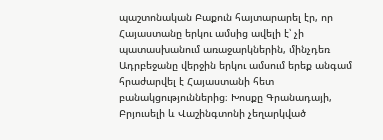պաշտոնական Բաքուն հայտարարել էր, որ Հայաստանը երկու ամսից ավելի է՝ չի պատասխանում առաջարկներին, մինչդեռ Ադրբեջանը վերջին երկու ամսում երեք անգամ հրաժարվել է Հայաստանի հետ բանակցություններից։ Խոսքը Գրանադայի, Բրյուսելի և Վաշինգտոնի չեղարկված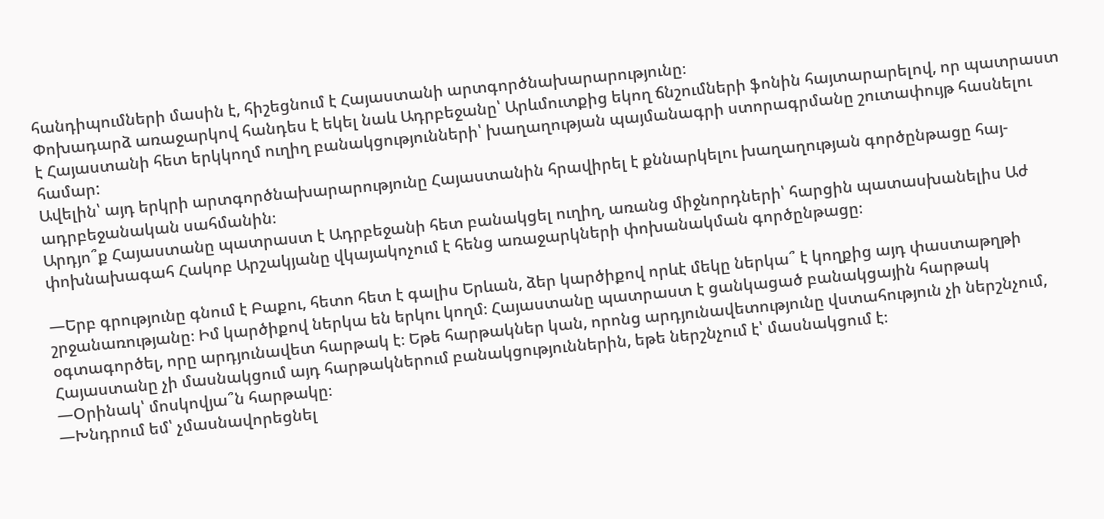հանդիպումների մասին է, հիշեցնում է Հայաստանի արտգործնախարարությունը։
Փոխադարձ առաջարկով հանդես է եկել նաև Ադրբեջանը՝ Արևմուտքից եկող ճնշումների ֆոնին հայտարարելով, որ պատրաստ է Հայաստանի հետ երկկողմ ուղիղ բանակցությունների՝ խաղաղության պայմանագրի ստորագրմանը շուտափույթ հասնելու համար:
Ավելին՝ այդ երկրի արտգործնախարարությունը Հայաստանին հրավիրել է քննարկելու խաղաղության գործընթացը հայ-ադրբեջանական սահմանին։
Արդյո՞ք Հայաստանը պատրաստ է Ադրբեջանի հետ բանակցել ուղիղ, առանց միջնորդների՝ հարցին պատասխանելիս Աժ փոխնախագահ Հակոբ Արշակյանը վկայակոչում է հենց առաջարկների փոխանակման գործընթացը։

—Երբ գրությունը գնում է Բաքու, հետո հետ է գալիս Երևան, ձեր կարծիքով որևէ մեկը ներկա՞ է կողքից այդ փաստաթղթի շրջանառությանը։ Իմ կարծիքով ներկա են երկու կողմ։ Հայաստանը պատրաստ է ցանկացած բանակցային հարթակ օգտագործել, որը արդյունավետ հարթակ է։ Եթե հարթակներ կան, որոնց արդյունավետությունը վստահություն չի ներշնչում, Հայաստանը չի մասնակցում այդ հարթակներում բանակցություններին, եթե ներշնչում է՝ մասնակցում է։
—Օրինակ՝ մոսկովյա՞ն հարթակը։
—Խնդրում եմ՝ չմասնավորեցնել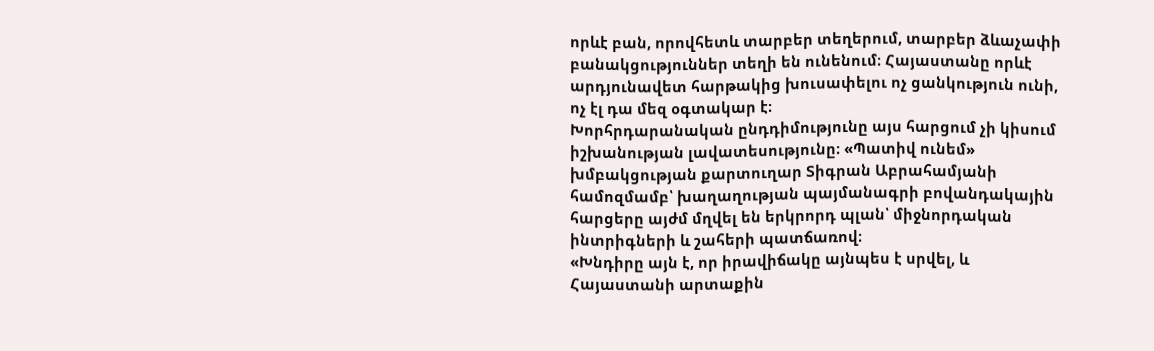որևէ բան, որովհետև տարբեր տեղերում, տարբեր ձևաչափի բանակցություններ տեղի են ունենում։ Հայաստանը որևէ արդյունավետ հարթակից խուսափելու ոչ ցանկություն ունի, ոչ էլ դա մեզ օգտակար է։
Խորհրդարանական ընդդիմությունը այս հարցում չի կիսում իշխանության լավատեսությունը։ «Պատիվ ունեմ» խմբակցության քարտուղար Տիգրան Աբրահամյանի համոզմամբ՝ խաղաղության պայմանագրի բովանդակային հարցերը այժմ մղվել են երկրորդ պլան՝ միջնորդական ինտրիգների և շահերի պատճառով։
«Խնդիրը այն է, որ իրավիճակը այնպես է սրվել, և Հայաստանի արտաքին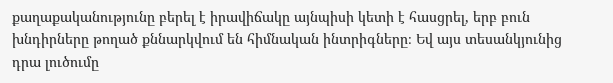քաղաքականությունը բերել է իրավիճակը այնպիսի կետի է հասցրել, երբ բուն խնդիրները թողած քննարկվում են հիմնական ինտրիգները։ Եվ այս տեսանկյունից դրա լուծումը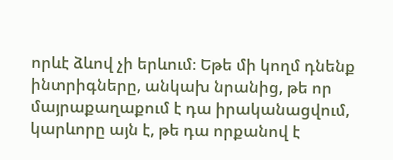որևէ ձևով չի երևում։ Եթե մի կողմ դնենք ինտրիգները, անկախ նրանից, թե որ մայրաքաղաքում է դա իրականացվում, կարևորը այն է, թե դա որքանով է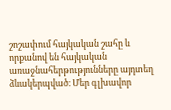շոշափում հայկական շահը և որքանով են հայկական առաջնահերթությունները այդտեղ ձևակերպված։ Մեր գլխավոր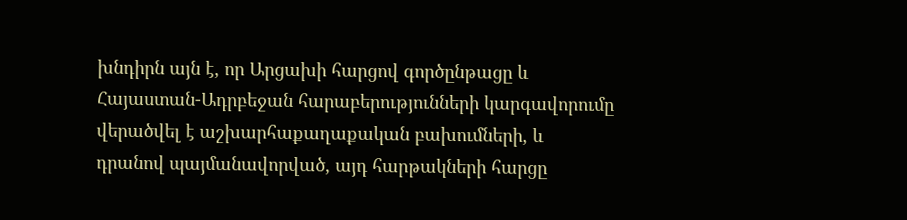խնդիրն այն է, որ Արցախի հարցով գործընթացը և Հայաստան-Ադրբեջան հարաբերությունների կարգավորումը վերածվել է աշխարհաքաղաքական բախումների, և դրանով պայմանավորված, այդ հարթակների հարցը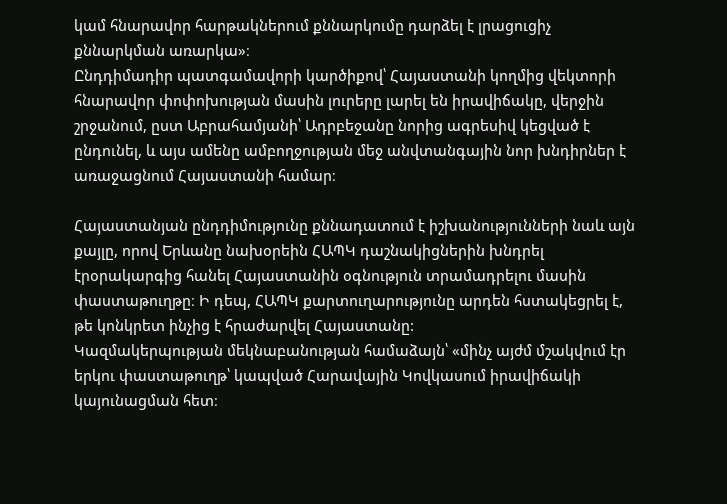կամ հնարավոր հարթակներում քննարկումը դարձել է լրացուցիչ քննարկման առարկա»։
Ընդդիմադիր պատգամավորի կարծիքով՝ Հայաստանի կողմից վեկտորի հնարավոր փոփոխության մասին լուրերը լարել են իրավիճակը, վերջին շրջանում, ըստ Աբրահամյանի՝ Ադրբեջանը նորից ագրեսիվ կեցված է ընդունել, և այս ամենը ամբողջության մեջ անվտանգային նոր խնդիրներ է առաջացնում Հայաստանի համար։

Հայաստանյան ընդդիմությունը քննադատում է իշխանությունների նաև այն քայլը, որով Երևանը նախօրեին ՀԱՊԿ դաշնակիցներին խնդրել էրօրակարգից հանել Հայաստանին օգնություն տրամադրելու մասին փաստաթուղթը։ Ի դեպ, ՀԱՊԿ քարտուղարությունը արդեն հստակեցրել է, թե կոնկրետ ինչից է հրաժարվել Հայաստանը:
Կազմակերպության մեկնաբանության համաձայն՝ «մինչ այժմ մշակվում էր երկու փաստաթուղթ՝ կապված Հարավային Կովկասում իրավիճակի կայունացման հետ։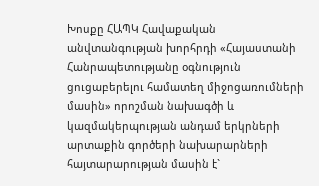Խոսքը ՀԱՊԿ Հավաքական անվտանգության խորհրդի «Հայաստանի Հանրապետությանը օգնություն ցուցաբերելու համատեղ միջոցառումների մասին» որոշման նախագծի և կազմակերպության անդամ երկրների արտաքին գործերի նախարարների հայտարարության մասին է`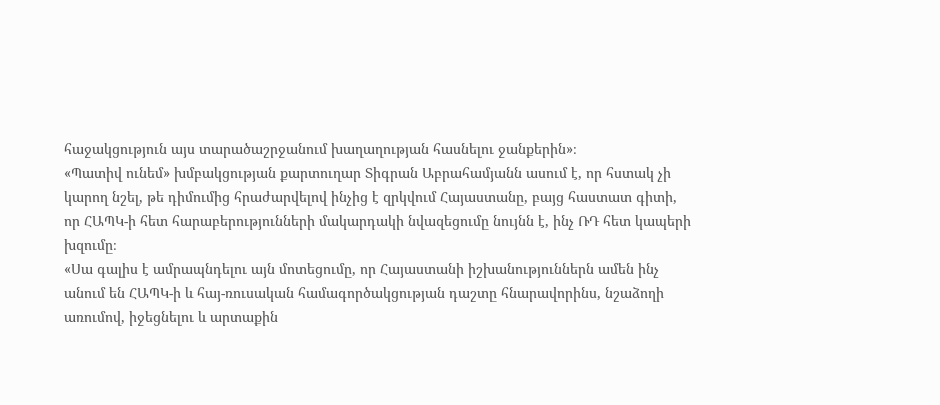հաջակցություն այս տարածաշրջանում խաղաղության հասնելու ջանքերին»։
«Պատիվ ունեմ» խմբակցության քարտուղար Տիգրան Աբրահամյանն ասում է, որ հստակ չի կարող նշել, թե դիմումից հրաժարվելով ինչից է զրկվում Հայաստանը, բայց հաստատ գիտի, որ ՀԱՊԿ-ի հետ հարաբերությունների մակարդակի նվազեցումը նույնն է, ինչ ՌԴ հետ կապերի խզումը։
«Սա գալիս է ամրապնդելու այն մոտեցումը, որ Հայաստանի իշխանություններն ամեն ինչ անում են ՀԱՊԿ-ի և հայ-ռուսական համագործակցության դաշտը հնարավորինս, նշաձողի առումով, իջեցնելու և արտաքին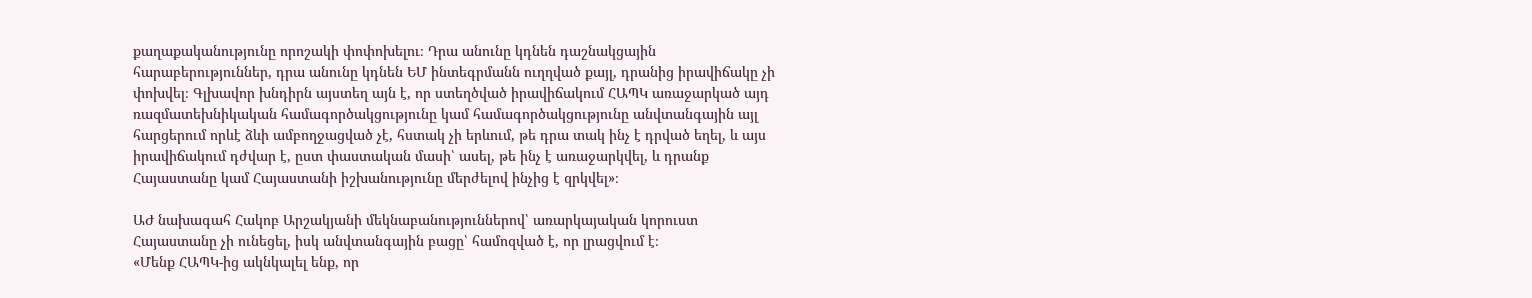քաղաքականությունը որոշակի փոփոխելու։ Դրա անունը կդնեն դաշնակցային հարաբերություններ, դրա անունը կդնեն ԵՄ ինտեգրմանն ուղղված քայլ, դրանից իրավիճակը չի փոխվել։ Գլխավոր խնդիրն այստեղ այն է, որ ստեղծված իրավիճակում ՀԱՊԿ առաջարկած այդ ռազմատեխնիկական համագործակցությունը կամ համագործակցությունը անվտանգային այլ հարցերում որևէ ձևի ամբողջացված չէ, հստակ չի երևում, թե դրա տակ ինչ է դրված եղել, և այս իրավիճակում դժվար է, ըստ փաստական մասի՝ ասել, թե ինչ է առաջարկվել, և դրանք Հայաստանը կամ Հայաստանի իշխանությունը մերժելով ինչից է զրկվել»։

ԱԺ նախագահ Հակոբ Արշակյանի մեկնաբանություններով՝ առարկայական կորուստ Հայաստանը չի ունեցել, իսկ անվտանգային բացը՝ համոզված է, որ լրացվում է։
«Մենք ՀԱՊԿ-ից ակնկալել ենք, որ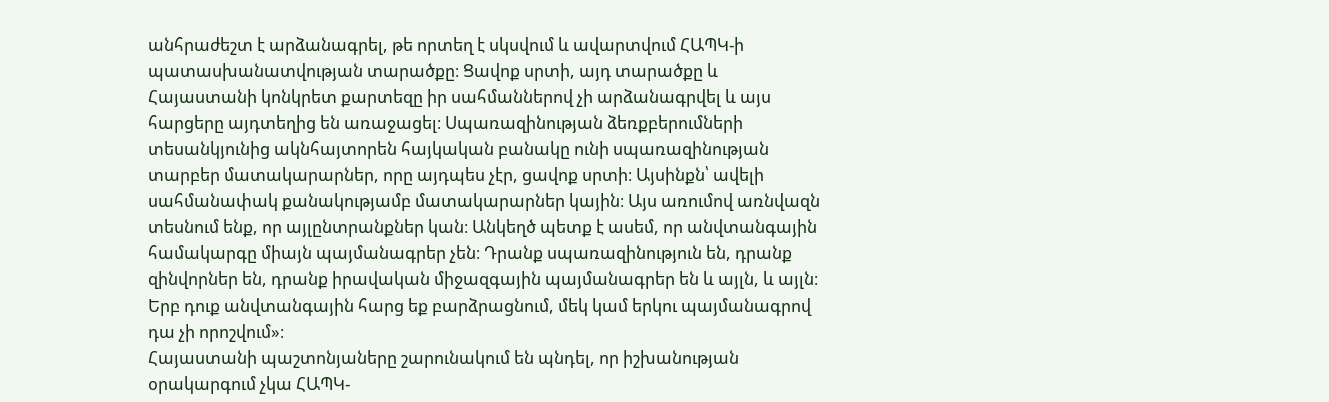անհրաժեշտ է արձանագրել, թե որտեղ է սկսվում և ավարտվում ՀԱՊԿ-ի պատասխանատվության տարածքը։ Ցավոք սրտի, այդ տարածքը և Հայաստանի կոնկրետ քարտեզը իր սահմաններով չի արձանագրվել և այս հարցերը այդտեղից են առաջացել։ Սպառազինության ձեռքբերումների տեսանկյունից ակնհայտորեն հայկական բանակը ունի սպառազինության տարբեր մատակարարներ, որը այդպես չէր, ցավոք սրտի։ Այսինքն՝ ավելի սահմանափակ քանակությամբ մատակարարներ կային։ Այս առումով առնվազն տեսնում ենք, որ այլընտրանքներ կան։ Անկեղծ պետք է ասեմ, որ անվտանգային համակարգը միայն պայմանագրեր չեն։ Դրանք սպառազինություն են, դրանք զինվորներ են, դրանք իրավական միջազգային պայմանագրեր են և այլն, և այլն։ Երբ դուք անվտանգային հարց եք բարձրացնում, մեկ կամ երկու պայմանագրով դա չի որոշվում»։
Հայաստանի պաշտոնյաները շարունակում են պնդել, որ իշխանության օրակարգում չկա ՀԱՊԿ-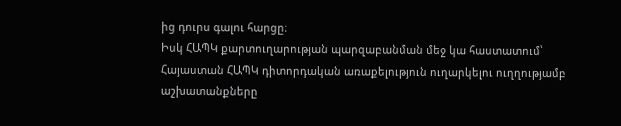ից դուրս գալու հարցը։
Իսկ ՀԱՊԿ քարտուղարության պարզաբանման մեջ կա հաստատում՝ Հայաստան ՀԱՊԿ դիտորդական առաքելություն ուղարկելու ուղղությամբ աշխատանքները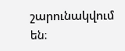շարունակվում են։